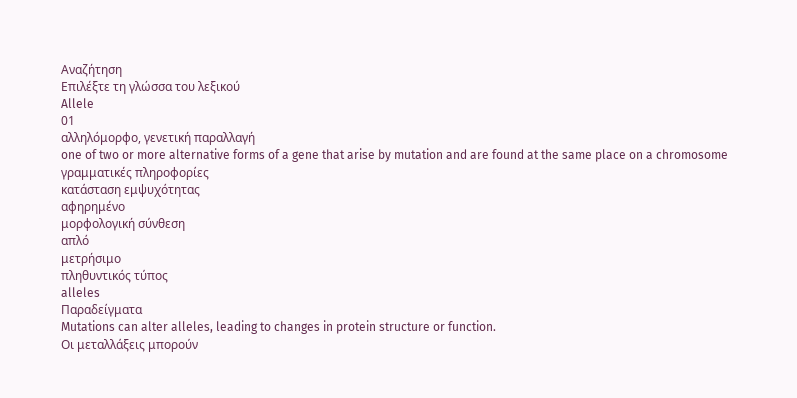Αναζήτηση
Επιλέξτε τη γλώσσα του λεξικού
Allele
01
αλληλόμορφο, γενετική παραλλαγή
one of two or more alternative forms of a gene that arise by mutation and are found at the same place on a chromosome
γραμματικές πληροφορίες
κατάσταση εμψυχότητας
αφηρημένο
μορφολογική σύνθεση
απλό
μετρήσιμο
πληθυντικός τύπος
alleles
Παραδείγματα
Mutations can alter alleles, leading to changes in protein structure or function.
Οι μεταλλάξεις μπορούν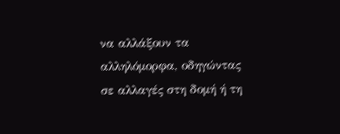να αλλάξουν τα αλληλόμορφα, οδηγώντας σε αλλαγές στη δομή ή τη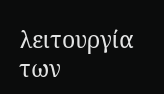λειτουργία των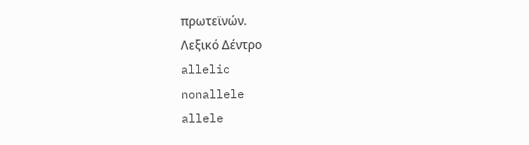πρωτεϊνών.
Λεξικό Δέντρο
allelic
nonallele
allele